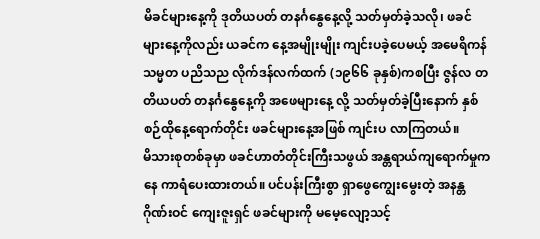မိခင်များနေ့ကို ဒုတိယပတ် တနင်္ဂနွေနေ့လို့ သတ်မှတ်ခဲ့သလို၊ ဖခင်များနေ့ကိုလည်း ယခင်က နေ့အမျိုးမျိုး ကျင်းပခဲ့ပေမယ့် အမေရိကန်သမ္မတ ပညိသည လိုက်ဒန်လက်ထက် (၁၉၆၆ ခုနှစ်)ကစပြီး ဇွန်လ တတိယပတ် တနင်္ဂနွေနေ့ကို အဖေများနေ့ လို့ သတ်မှတ်ခဲ့ပြီးနောက် နှစ်စဉ်ထိုနေ့ရောက်တိုင်း ဖခင်များနေ့အဖြစ် ကျင်းပ လာကြတယ်။
မိသားစုတစ်ခုမှာ ဖခင်ဟာတံတိုင်းကြီးသဖွယ် အန္တရာယ်ကျရောက်မှုကနေ ကာရံပေးထားတယ်။ ပင်ပန်းကြီးစွာ ရှာဖွေကျွေးမွေးတဲ့ အနန္တဂိုဏ်းဝင် ကျေးဇူးရှင် ဖခင်များကို မမေ့လျော့သင့်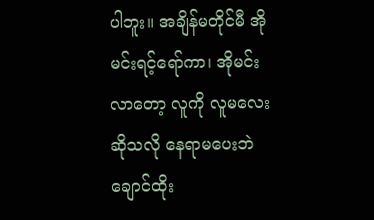ပါဘူး။ အချိန်မတိုင်မီ အိုမင်းရင့်ရော်ကာ၊ အိုမင်းလာတော့ လူကို လူမလေး ဆိုသလို နေရာမပေးဘဲ ချောင်ထိုး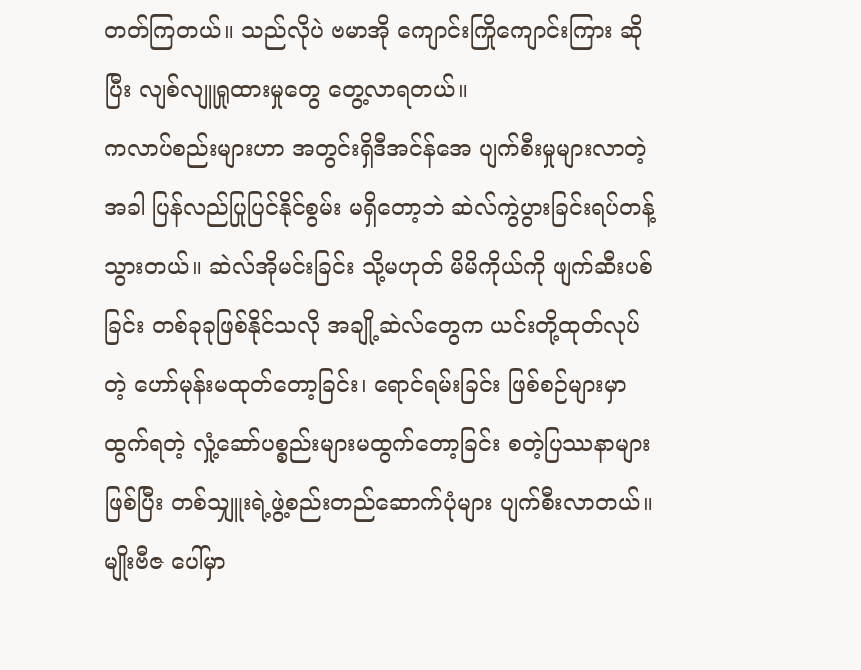တတ်ကြတယ်။ သည်လိုပဲ ဗမာအို ကျောင်းကြိုကျောင်းကြား ဆိုပြီး လျစ်လျူရှုထားမှုတွေ တွေ့လာရတယ်။
ကလာပ်စည်းများဟာ အတွင်းရှိဒီအင်န်အေ ပျက်စီးမှုများလာတဲ့အခါ ပြန်လည်ပြုပြင်နိုင်စွမ်း မရှိတော့ဘဲ ဆဲလ်ကွဲပွားခြင်းရပ်တန့်သွားတယ်။ ဆဲလ်အိုမင်းခြင်း သို့မဟုတ် မိမိကိုယ်ကို ဖျက်ဆီးပစ်ခြင်း တစ်ခုခုဖြစ်နိုင်သလို အချို့ဆဲလ်တွေက ယင်းတို့ထုတ်လုပ်တဲ့ ဟော်မုန်းမထုတ်တော့ခြင်း၊ ရောင်ရမ်းခြင်း ဖြစ်စဉ်များမှာ ထွက်ရတဲ့ လှုံ့ဆော်ပစ္စည်းများမထွက်တော့ခြင်း စတဲ့ပြဿနာများဖြစ်ပြီး တစ်သျှူးရဲ့ဖွဲ့စည်းတည်ဆောက်ပုံများ ပျက်စီးလာတယ်။
မျိုးဗီဇ ပေါ်မှာ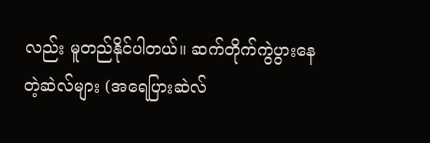လည်း မူတည်နိုင်ပါတယ်။ ဆက်တိုက်ကွဲပွားနေတဲ့ဆဲလ်များ (အရေပြားဆဲလ်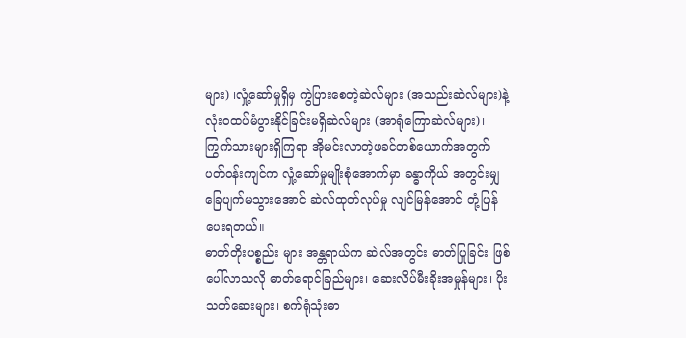များ) ၊လှုံ့ဆော်မှုရှိမှ ကွဲပြားစေတဲ့ဆဲလ်များ (အသည်းဆဲလ်များ)နဲ့ လုံးဝထပ်မံပွားနိုင်ခြင်းမရှိဆဲလ်များ (အာရုံကြောဆဲလ်များ)၊ ကြွက်သားများရှိကြရာ အိုမင်းလာတဲ့ဖခင်တစ်ယောက်အတွက် ပတ်ဝန်းကျင်က လှုံ့ဆော်မှုမျိုးစုံအောက်မှာ ခန္ဓာကိုယ် အတွင်းမျှ ခြေပျက်မသွားအောင် ဆဲလ်ထုတ်လုပ်မှု လျင်မြန်အောင် တုံ့ပြန်ပေးရတယ်။
ဓာတ်တိုးပစ္စည်း များ အန္တရာယ်က ဆဲလ်အတွင်း ဓာတ်ပြုခြင်း ဖြစ်ပေါ်လာသလို ဓာတ်ရောင်ခြည်များ၊ ဆေးလိပ်မီးခိုးအမှုန်များ၊ ပိုးသတ်ဆေးများ၊ စက်ရုံသုံးဓာ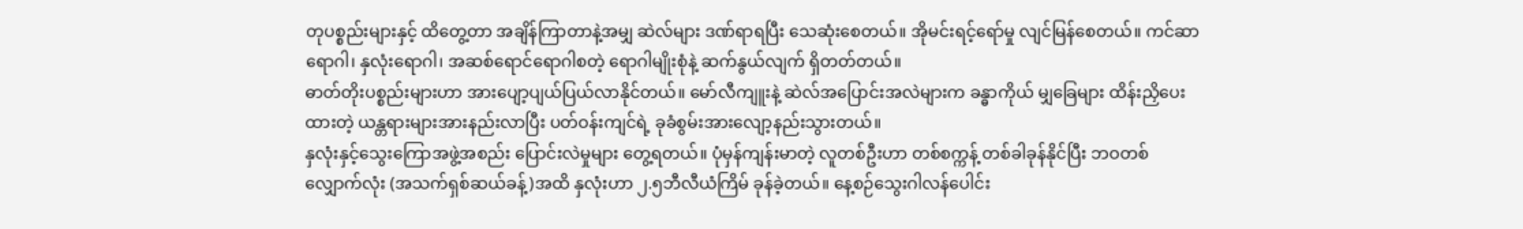တုပစ္စည်းများနှင့် ထိတွေ့တာ အချိန်ကြာတာနဲ့အမျှ ဆဲလ်များ ဒဏ်ရာရပြီး သေဆုံးစေတယ်။ အိုမင်းရင့်ရော်မှု လျင်မြန်စေတယ်။ ကင်ဆာရောဂါ၊ နှလုံးရောဂါ၊ အဆစ်ရောင်ရောဂါစတဲ့ ရောဂါမျိုးစုံနဲ့ ဆက်နွယ်လျက် ရှိတတ်တယ်။
ဓာတ်တိုးပစ္စည်းများဟာ အားပျော့ပျယ်ပြယ်လာနိုင်တယ်။ မော်လီကျူးနဲ့ ဆဲလ်အပြောင်းအလဲများက ခန္ဓာကိုယ် မျှခြေများ ထိန်းညှိပေးထားတဲ့ ယန္တရားများအားနည်းလာပြီး ပတ်ဝန်းကျင်ရဲ့ ခုခံစွမ်းအားလျော့နည်းသွားတယ်။
နှလုံးနှင့်သွေးကြောအဖွဲ့အစည်း ပြောင်းလဲမှုများ တွေ့ရတယ်။ ပုံမှန်ကျန်းမာတဲ့ လူတစ်ဦးဟာ တစ်စက္ကန့် တစ်ခါခုန်နိုင်ပြီး ဘဝတစ်လျှောက်လုံး (အသက်ရှစ်ဆယ်ခန့်)အထိ နှလုံးဟာ ၂.၅ဘီလီယံကြိမ် ခုန်ခဲ့တယ်။ နေ့စဉ်သွေးဂါလန်ပေါင်း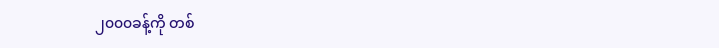၂၀၀၀ခန့်ကို တစ်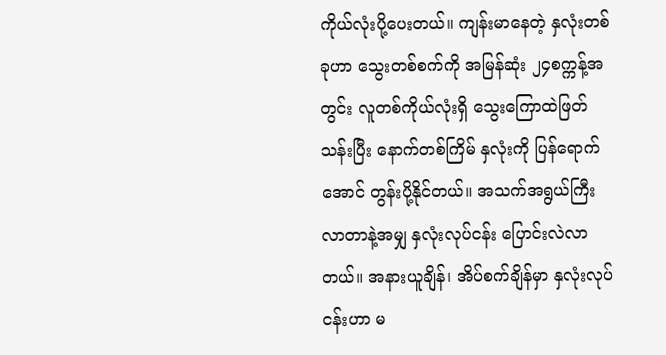ကိုယ်လုံးပို့ပေးတယ်။ ကျန်းမာနေတဲ့ နှလုံးတစ်ခုဟာ သွေးတစ်စက်ကို အမြန်ဆုံး ၂၄စက္ကန့်အတွင်း လူတစ်ကိုယ်လုံးရှိ သွေးကြောထဲဖြတ်သန်းပြီး နောက်တစ်ကြိမ် နှလုံးကို ပြန်ရောက် အောင် တွန်းပို့နိုင်တယ်။ အသက်အရွယ်ကြီးလာတာနဲ့အမျှ နှလုံးလုပ်ငန်း ပြောင်းလဲလာတယ်။ အနားယူချိန်၊ အိပ်စက်ချိန်မှာ နှလုံးလုပ်ငန်းဟာ မ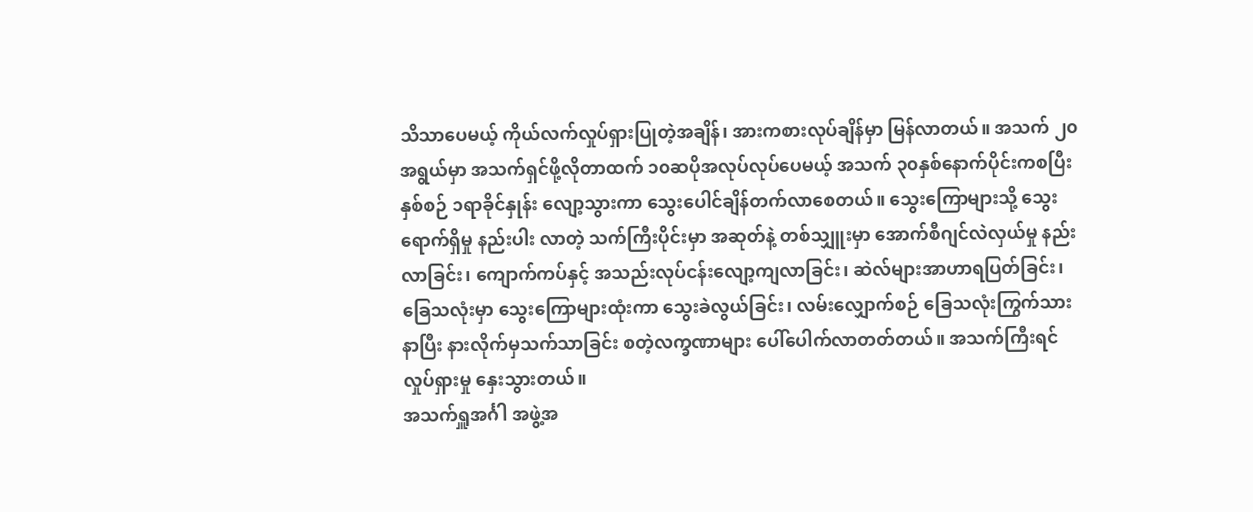သိသာပေမယ့် ကိုယ်လက်လှုပ်ရှားပြုတဲ့အချိန်၊ အားကစားလုပ်ချိန်မှာ မြန်လာတယ်။ အသက် ၂၀အရွယ်မှာ အသက်ရှင်ဖို့လိုတာထက် ၁၀ဆပိုအလုပ်လုပ်ပေမယ့် အသက် ၃၀နှစ်နောက်ပိုင်းကစပြီး နှစ်စဉ် ၁ရာခိုင်နှုန်း လျော့သွားကာ သွေးပေါင်ချိန်တက်လာစေတယ်။ သွေးကြောများသို့ သွေးရောက်ရှိမှု နည်းပါး လာတဲ့ သက်ကြီးပိုင်းမှာ အဆုတ်နဲ့ တစ်သျှူးမှာ အောက်စီဂျင်လဲလှယ်မှု နည်းလာခြင်း၊ ကျောက်ကပ်နှင့် အသည်းလုပ်ငန်းလျော့ကျလာခြင်း၊ ဆဲလ်များအာဟာရပြတ်ခြင်း၊ ခြေသလုံးမှာ သွေးကြောများထုံးကာ သွေးခဲလွယ်ခြင်း၊ လမ်းလျှောက်စဉ် ခြေသလုံးကြွက်သားနာပြီး နားလိုက်မှသက်သာခြင်း စတဲ့လက္ခဏာများ ပေါ်ပေါက်လာတတ်တယ်။ အသက်ကြီးရင် လှုပ်ရှားမှု နှေးသွားတယ်။
အသက်ရှူအင်္ဂါ အဖွဲ့အ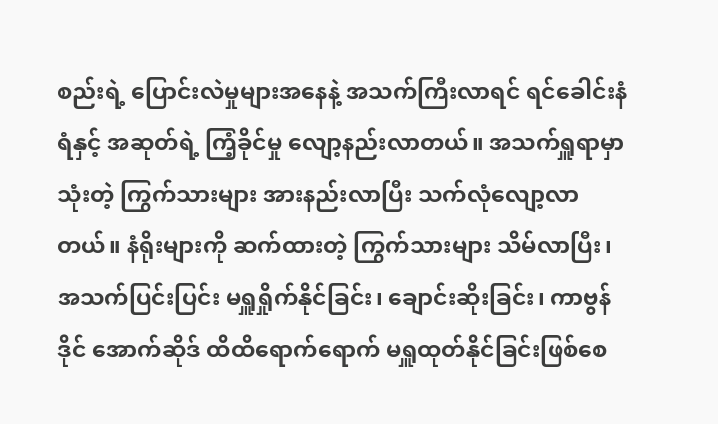စည်းရဲ့ ပြောင်းလဲမှုများအနေနဲ့ အသက်ကြီးလာရင် ရင်ခေါင်းနံရံနှင့် အဆုတ်ရဲ့ ကြံ့ခိုင်မှု လျော့နည်းလာတယ်။ အသက်ရှူရာမှာသုံးတဲ့ ကြွက်သားများ အားနည်းလာပြီး သက်လုံလျော့လာတယ်။ နံရိုးများကို ဆက်ထားတဲ့ ကြွက်သားများ သိမ်လာပြီး၊ အသက်ပြင်းပြင်း မရှူရှိုက်နိုင်ခြင်း၊ ချောင်းဆိုးခြင်း၊ ကာဗွန်ဒိုင် အောက်ဆိုဒ် ထိထိရောက်ရောက် မရှူထုတ်နိုင်ခြင်းဖြစ်စေ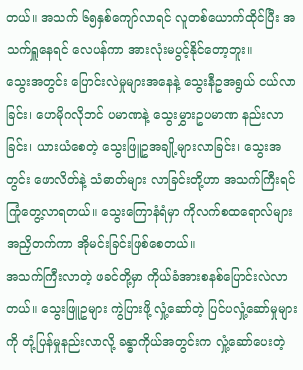တယ်။ အသက် ၆၅နှစ်ကျော်လာရင် လူတစ်ယောက်ထိုင်ပြီး အသက်ရှူနေရင် လေပန်ကာ အားလုံးမပွင့်နိုင်တော့ဘူး။
သွေးအတွင်း ပြောင်းလဲမှုများအနေနဲ့ သွေးနီဥအရွယ် ငယ်လာခြင်း၊ ဟေမိုဂလိုဘင် ပမာဏနဲ့ သွေးမွှားဥပမာဏ နည်းလာခြင်း၊ ယားယံစေတဲ့ သွေးဖြူဥအချို့များလာခြင်း၊ သွေးအတွင်း ဖောလိတ်နဲ့ သံဓာတ်များ လာခြင်းတို့ဟာ အသက်ကြီးရင် ကြုံတွေ့လာရတယ်။ သွေးကြောနံရံမှာ ကိုလက်စထရောလ်များ အညှိတက်ကာ အိုမင်းခြင်းဖြစ်စေတယ်။
အသက်ကြီးလာတဲ့ ဖခင်တို့မှာ ကိုယ်ခံအားစနစ်ပြောင်းလဲလာတယ်။ သွေးဖြူဥများ ကွဲပြားဖို့ လှုံ့ဆော်တဲ့ ပြင်ပလှုံ့ဆော်မှုများကို တုံ့ပြန်မှုနည်းလာလို့ ခန္ဓာကိုယ်အတွင်းက လှုံ့ဆော်ပေးတဲ့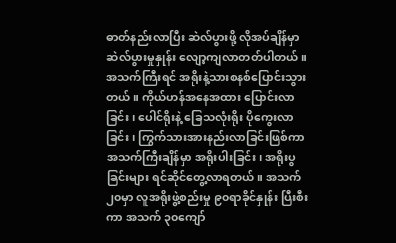ဓာတ်နည်းလာပြီး ဆဲလ်ပွားဖို့ လိုအပ်ချိန်မှာ ဆဲလ်ပွားမှုနှုန်း လျော့ကျလာတတ်ပါတယ်။
အသက်ကြီးရင် အရိုးနဲ့သားစနစ်ပြောင်းသွားတယ်။ ကိုယ်ဟန်အနေအထား ပြောင်းလာခြင်း၊ ပေါင်ရိုးနဲ့ ခြေသလုံးရိုး ပိုကွေးလာခြင်း၊ ကြွက်သားအားနည်းလာခြင်းဖြစ်ကာ အသက်ကြီးချိန်မှာ အရိုးပါးခြင်း၊ အရိုးပွခြင်းများ ရင်ဆိုင်တွေ့လာရတယ်။ အသက် ၂၀မှာ လူအရိုးဖွဲ့စည်းမှု ၉၀ရာခိုင်နှုန်း ပြီးစီးကာ အသက် ၃၀ကျော်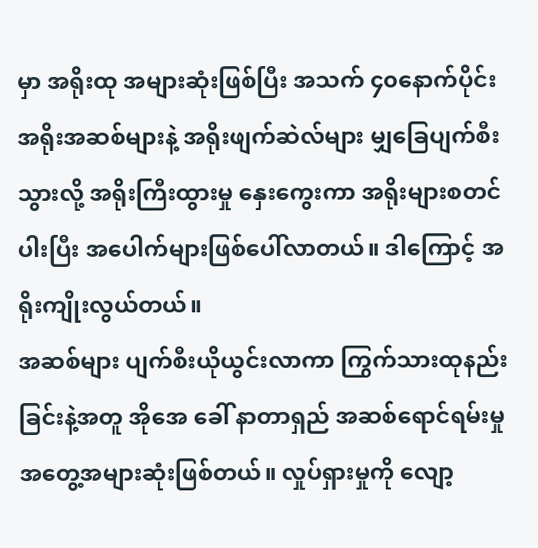မှာ အရိုးထု အများဆုံးဖြစ်ပြီး အသက် ၄၀နောက်ပိုင်း အရိုးအဆစ်များနဲ့ အရိုးဖျက်ဆဲလ်များ မျှခြေပျက်စီးသွားလို့ အရိုးကြီးထွားမှု နှေးကွေးကာ အရိုးများစတင်ပါးပြီး အပေါက်များဖြစ်ပေါ်လာတယ်။ ဒါကြောင့် အရိုးကျိုးလွယ်တယ်။
အဆစ်များ ပျက်စီးယိုယွင်းလာကာ ကြွက်သားထုနည်းခြင်းနဲ့အတူ အိုအေ ခေါ် နာတာရှည် အဆစ်ရောင်ရမ်းမှု အတွေ့အများဆုံးဖြစ်တယ်။ လှုပ်ရှားမှုကို လျော့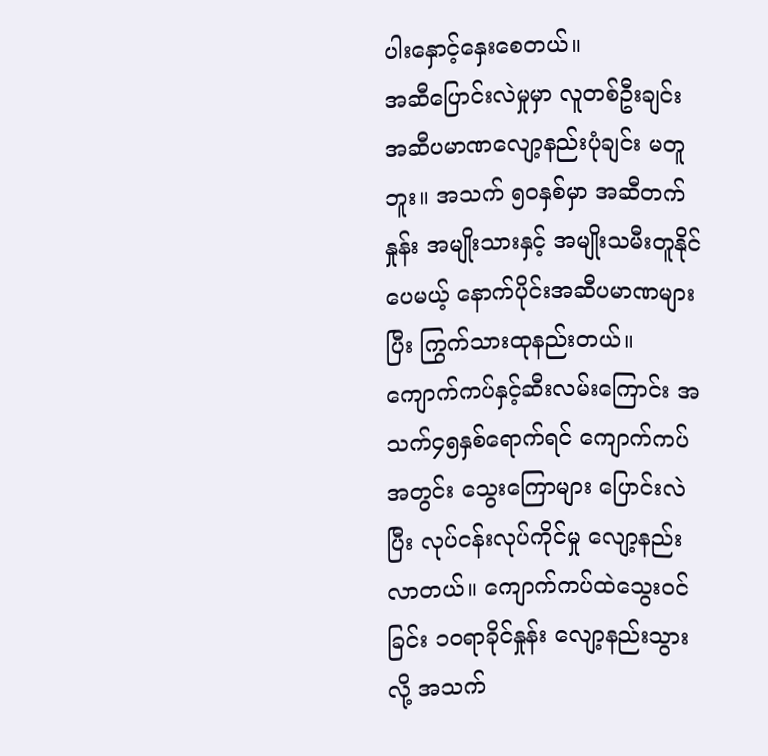ပါးနှောင့်နှေးစေတယ်။
အဆီပြောင်းလဲမှုမှာ လူတစ်ဦးချင်း အဆီပမာဏလျော့နည်းပုံချင်း မတူဘူး။ အသက် ၅၀နှစ်မှာ အဆီတက်နှုန်း အမျိုးသားနှင့် အမျိုးသမီးတူနိုင်ပေမယ့် နောက်ပိုင်းအဆီပမာဏများပြီး ကြွက်သားထုနည်းတယ်။
ကျောက်ကပ်နှင့်ဆီးလမ်းကြောင်း အသက်၄၅နှစ်ရောက်ရင် ကျောက်ကပ်အတွင်း သွေးကြောများ ပြောင်းလဲပြီး လုပ်ငန်းလုပ်ကိုင်မှု လျော့နည်းလာတယ်။ ကျောက်ကပ်ထဲသွေးဝင်ခြင်း ၁၀ရာခိုင်နှုန်း လျော့နည်းသွားလို့ အသက်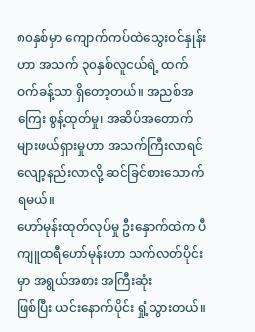၈၀နှစ်မှာ ကျောက်ကပ်ထဲသွေးဝင်နှုန်းဟာ အသက် ၃၀နှစ်လူငယ်ရဲ့ ထက်ဝက်ခန့်သာ ရှိတော့တယ်။ အညစ်အကြေး စွန့်ထုတ်မှု၊ အဆိပ်အတောက်များဖယ်ရှားမှုဟာ အသက်ကြီးလာရင် လျော့နည်းလာလို့ ဆင်ခြင်စားသောက်ရမယ်။
ဟော်မုန်းထုတ်လုပ်မှု ဦးနှောက်ထဲက ပီကျူထရီဟော်မုန်းဟာ သက်လတ်ပိုင်းမှာ အရွယ်အစား အကြီးဆုံး
ဖြစ်ပြီး ယင်းနောက်ပိုင်း ရှုံ့သွားတယ်။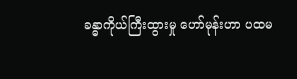ခန္ဓာကိုယ်ကြီးထွားမှု ဟော်မုန်းဟာ ပထမ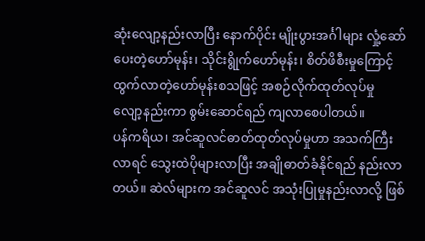ဆုံးလျော့နည်းလာပြီး နောက်ပိုင်း မျိုးပွားအင်္ဂါများ လှုံ့ဆော်ပေးတဲ့ဟော်မုန်း၊ သိုင်းရွိုက်ဟော်မုန်း၊ စိတ်ဖိစီးမှုကြောင့် ထွက်လာတဲ့ဟော်မုန်းစသဖြင့် အစဉ်လိုက်ထုတ်လုပ်မှု လျော့နည်းကာ စွမ်းဆောင်ရည် ကျလာစေပါတယ်။
ပန်ကရိယ၊ အင်ဆူလင်ဓာတ်ထုတ်လုပ်မှုဟာ အသက်ကြီးလာရင် သွေးထဲပိုများလာပြီး အချိုဓာတ်ခံနိုင်ရည် နည်းလာတယ်။ ဆဲလ်များက အင်ဆူလင် အသုံးပြုမှုနည်းလာလို့ ဖြစ်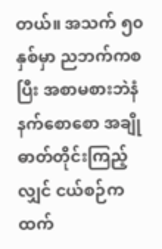တယ်။ အသက် ၅၀နှစ်မှာ ညဘက်ကစပြီး အစာမစားဘဲနံနက်စောစော အချိုဓာတ်တိုင်းကြည့်လျှင် ငယ်စဉ်ကထက်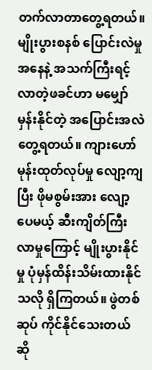တက်လာတာတွေ့ရတယ်။
မျိုးပွားစနစ် ပြောင်းလဲမှုအနေနဲ့ အသက်ကြီးရင့်လာတဲ့ဖခင်ဟာ မမျှော်မှန်းနိုင်တဲ့ အပြောင်းအလဲတွေ့ရတယ်။ ကျားဟော်မုန်းထုတ်လုပ်မှု လျော့ကျပြီး ဖိုမစွမ်းအား လျော့ပေမယ့် ဆီးကျိတ်ကြီးလာမှုကြောင့် မျိုးပွားနိုင်မှု ပုံမှန်ထိန်းသိမ်းထားနိုင်သလို ရှိကြတယ်။ ဖွဲတစ်ဆုပ် ကိုင်နိုင်သေးတယ် ဆို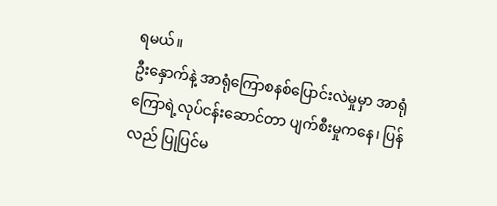ရမယ်။
ဦးနှောက်နဲ့ အာရုံကြောစနစ်ပြောင်းလဲမှုမှာ အာရုံကြောရဲ့လုပ်ငန်းဆောင်တာ ပျက်စီးမှုကနေ၊ ပြန်လည် ပြုပြင်မ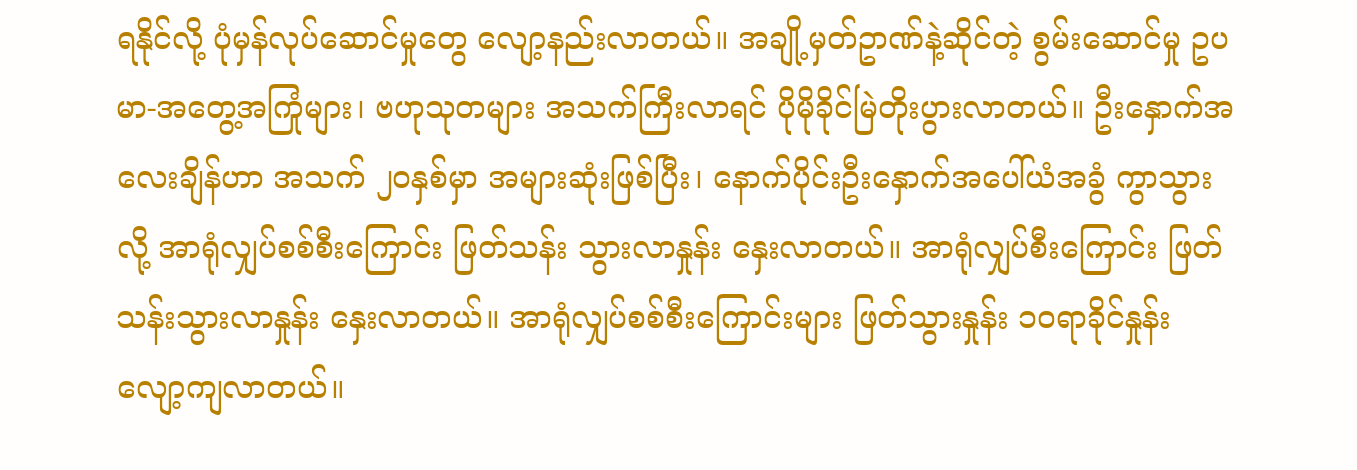ရနိုင်လို့ ပုံမှန်လုပ်ဆောင်မှုတွေ လျော့နည်းလာတယ်။ အချို့မှတ်ဥာဏ်နဲ့ဆိုင်တဲ့ စွမ်းဆောင်မှု ဥပမာ-အတွေ့အကြုံများ၊ ဗဟုသုတများ အသက်ကြီးလာရင် ပိုမိုခိုင်မြဲတိုးပွားလာတယ်။ ဦးနှောက်အလေးချိန်ဟာ အသက် ၂၀နှစ်မှာ အများဆုံးဖြစ်ပြီး၊ နောက်ပိုင်းဦးနှောက်အပေါ်ယံအခွံ ကွာသွားလို့ အာရုံလျှပ်စစ်စီးကြောင်း ဖြတ်သန်း သွားလာနှုန်း နှေးလာတယ်။ အာရုံလျှပ်စီးကြောင်း ဖြတ်သန်းသွားလာနှုန်း နှေးလာတယ်။ အာရုံလျှပ်စစ်စီးကြောင်းများ ဖြတ်သွားနှုန်း ၁၀ရာခိုင်နှုန်း လျော့ကျလာတယ်။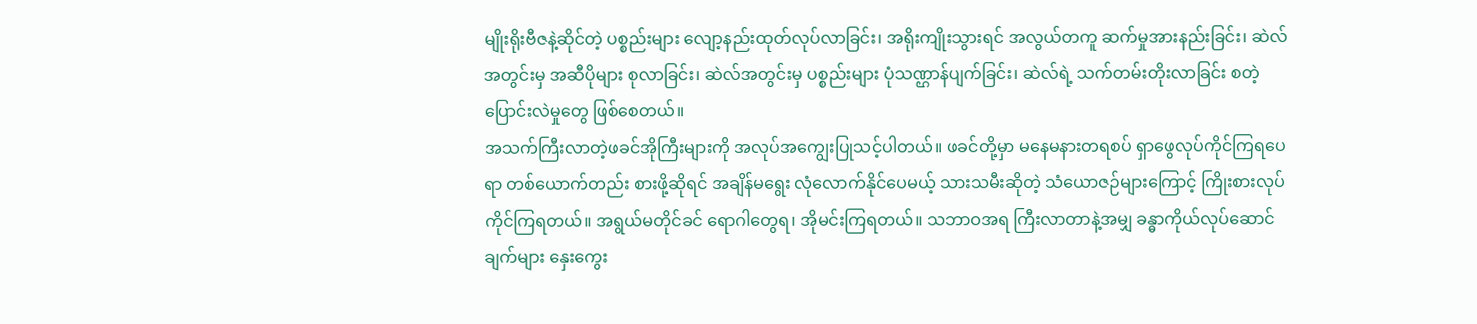မျိုးရိုးဗီဇနဲ့ဆိုင်တဲ့ ပစ္စည်းများ လျော့နည်းထုတ်လုပ်လာခြင်း၊ အရိုးကျိုးသွားရင် အလွယ်တကူ ဆက်မှုအားနည်းခြင်း၊ ဆဲလ်အတွင်းမှ အဆီပိုများ စုလာခြင်း၊ ဆဲလ်အတွင်းမှ ပစ္စည်းများ ပုံသဏ္ဌာန်ပျက်ခြင်း၊ ဆဲလ်ရဲ့ သက်တမ်းတိုးလာခြင်း စတဲ့ပြောင်းလဲမှုတွေ ဖြစ်စေတယ်။
အသက်ကြီးလာတဲ့ဖခင်အိုကြီးများကို အလုပ်အကျွေးပြုသင့်ပါတယ်။ ဖခင်တို့မှာ မနေမနားတရစပ် ရှာဖွေလုပ်ကိုင်ကြရပေရာ တစ်ယောက်တည်း စားဖို့ဆိုရင် အချိန်မရွေး လုံလောက်နိုင်ပေမယ့် သားသမီးဆိုတဲ့ သံယောဇဉ်များကြောင့် ကြိုးစားလုပ်ကိုင်ကြရတယ်။ အရွယ်မတိုင်ခင် ရောဂါတွေရ၊ အိုမင်းကြရတယ်။ သဘာဝအရ ကြီးလာတာနဲ့အမျှ ခန္ဓာကိုယ်လုပ်ဆောင်ချက်များ နှေးကွေး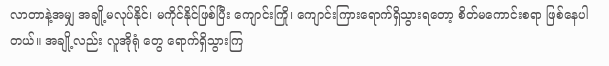လာတာနဲ့အမျှ အချို့မလုပ်နိုင်၊ မကိုင်နိုင်ဖြစ်ပြီး ကျောင်းကြို၊ ကျောင်းကြားရောက်ရှိသွားရတော့ စိတ်မကောင်းစရာ ဖြစ်နေပါတယ်။ အချို့လည်း လူအိုရုံ တွေ ရောက်ရှိသွားကြ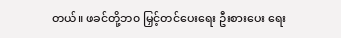တယ်။ ဖခင်တို့ဘ၀ မြှင့်တင်ပေးရေး ဦးစားပေး ရေး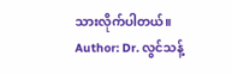သားလိုက်ပါတယ်။
Author: Dr. လွင်သန့်